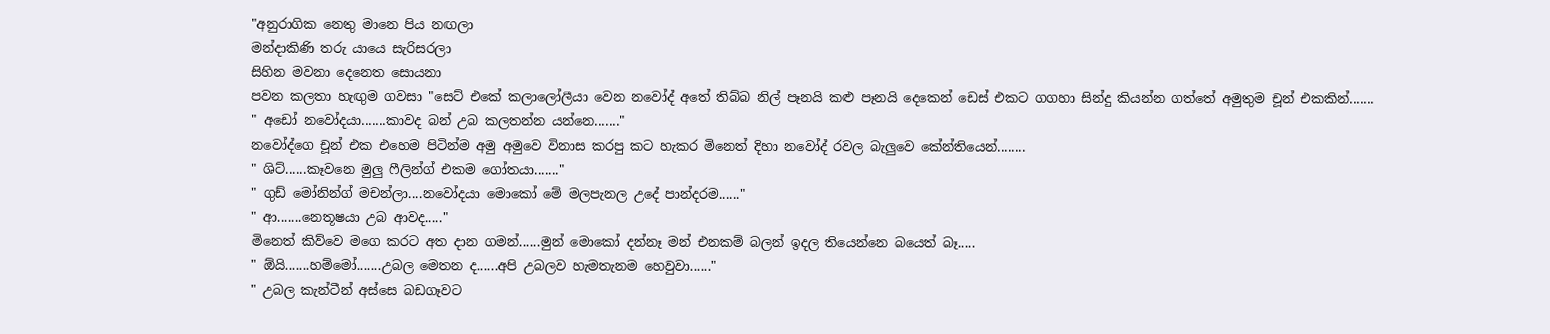"අනුරාගික නෙතු මානෙ පිය නඟලා
මන්දාකිණි තරු යායෙ සැරිසරලා
සිහින මවනා දෙනෙත සොයනා
පවන කලතා හැඟුම ගවසා "සෙට් එකේ කලාලෝලීයා වෙන නවෝද් අතේ තිබ්බ නිල් පෑනයි කළු පෑනයි දෙකෙන් ඩෙස් එකට ගගහා සින්දු කියන්න ගත්තේ අමුතුම චූන් එකකින්.......
" අඩෝ නවෝදයා.......කාවද බන් උබ කලතන්න යන්නෙ......."
නවෝද්ගෙ චූන් එක එහෙම පිටින්ම අමු අමුවෙ විනාස කරපු කට හැකර මිනෙත් දිහා නවෝද් රවල බැලුවෙ කේන්තියෙන්........
" ශිට්......කෑවනෙ මුලු ෆීලින්ග් එකම ගෝතයා......."
" ගුඩ් මෝනින්ග් මචන්ලා....නවෝදයා මොකෝ මේ මලපැනල උදේ පාන්දරම......"
" ආ.......නෙතූෂයා උබ ආවද....."
මිනෙත් කිව්වෙ මගෙ කරට අත දාන ගමන්......මුන් මොකෝ දන්නෑ මන් එනකම් බලන් ඉදල තියෙන්නෙ බයෙත් බෑ.....
" ඕයි.......හම්මෝ.......උබල මෙතන ද......අපි උබලව හැමතැනම හෙවුවා......"
" උබල කැන්ටීන් අස්සෙ බඩගෑවට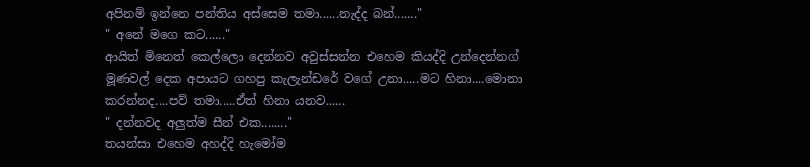අපිනම් ඉන්නෙ පන්තිය අස්සෙම තමා......නැද්ද බන්......."
" අනේ මගෙ කට......"
ආයිත් මිනෙත් කෙල්ලො දෙන්නව අවුස්සන්න එහෙම කියද්දි උන්දෙන්නග් මූණවල් දෙක අපායට ගහපු කැලැන්ඩරේ වගේ උනා.....මට හිනා....මොනා කරන්නද....පව් තමා.....ඒත් හිනා යනව......
" දන්නවද අලුත්ම සීන් එක........"
තයන්සා එහෙම අහද්දි හැමෝම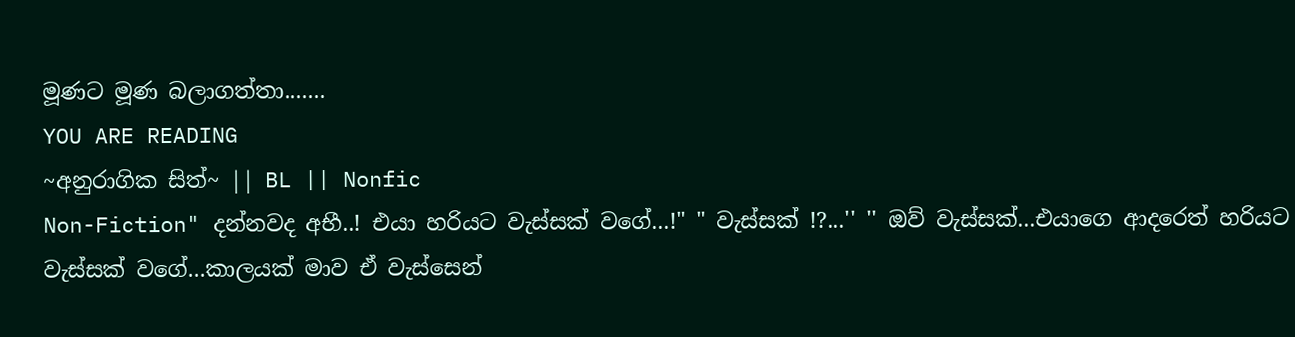මූණට මූණ බලාගත්තා.......
YOU ARE READING
~අනුරාගික සිත්~ || BL || Nonfic
Non-Fiction" දන්නවද අභී..! එයා හරියට වැස්සක් වගේ...!" " වැස්සක් !?...'' '' ඔව් වැස්සක්...එයාගෙ ආදරෙත් හරියට වැස්සක් වගේ...කාලයක් මාව ඒ වැස්සෙන්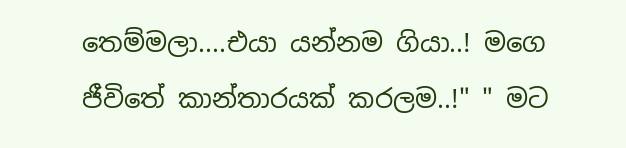තෙම්මලා....එයා යන්නම ගියා..! මගෙ ජීවිතේ කාන්තාරයක් කරලම..!" " මට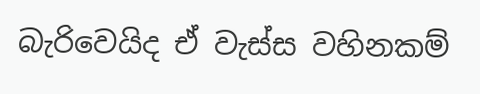බැරිවෙයිද ඒ වැස්ස වහිනකම්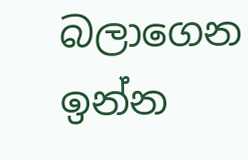බලාගෙන ඉන්න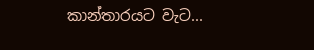කාන්තාරයට වැට...